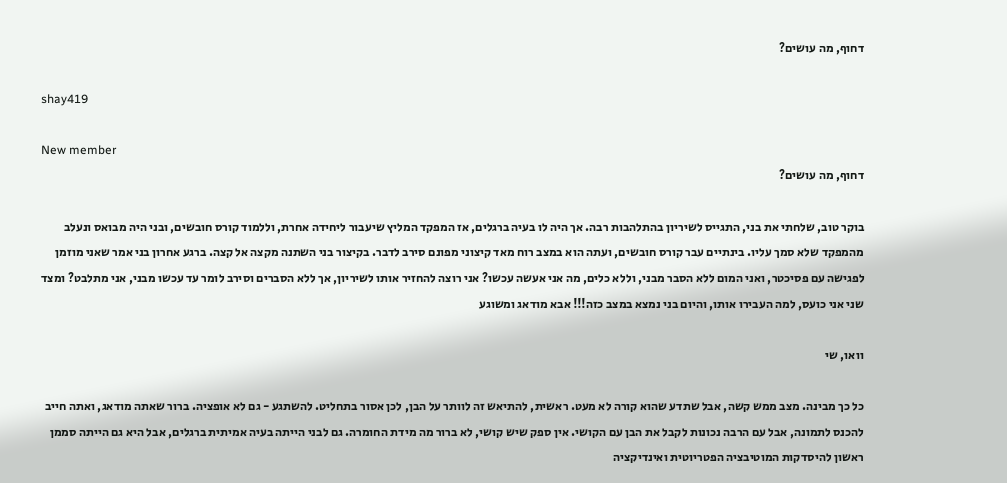דחוף, מה עושים?

shay419

New member
דחוף, מה עושים?

בוקר טוב, שלחתי את בני, התגייס לשיריון בהתלהבות רבה. אך היה לו בעיה ברגלים, אז המפקד המליץ שיעבור ליחידה אחרת, וללמוד קורס חובשים, ובני היה מבואס ונעלב מהמפקד שלא סמך עליו. בינתיים עבר קורס חובשים, ועתה הוא במצב רוח מאד קיצוני מפונם סירב לדבר. בקיצור בני השתנה מקצה אל קצה. ברגע אחרון בני אמר שאני מוזמן לפגישה עם פסיכטר, ואני המום ללא הסבר מבני, וללא כלים, מה אני אעשה עכשו? אני רוצה להחזיר אותו לשיריון, אך ללא הסברים וסירב לומר עד עכשו מבני, אני מתלבט? ומצד שני אני כועס, למה העבירו אותו, והיום בני נמצא במצב כזה!!! אבא מודאג ומשוגע

וואו, שי

כל כך מבינה. מצב ממש קשה, אבל שתדע שהוא קורה לא מעט. ראשית, להתיאש זה לוותר על הבן, לכן אסור בתחליט. להשתגע - גם לא אופציה. ברור שאתה מודאג, ואתה חייב להכנס לתמונה, אבל עם הרבה נכונות לקבל את הבן עם הקושי. אין ספק שיש קושי, לא ברור מה מידת החומרה. גם לבני הייתה בעיה אמיתית ברגלים, אבל היא גם הייתה סממן ראשון להיסדקות המוטיבציה הפטריוטית ואינדיקציה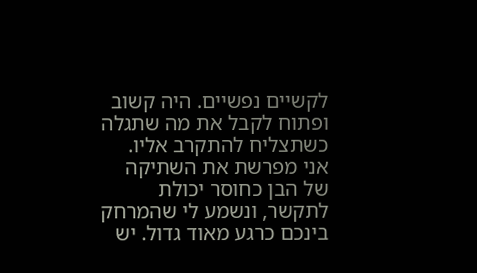לקשיים נפשיים. היה קשוב ופתוח לקבל את מה שתגלה כשתצליח להתקרב אליו. אני מפרשת את השתיקה של הבן כחוסר יכולת לתקשר, ונשמע לי שהמרחק בינכם כרגע מאוד גדול. יש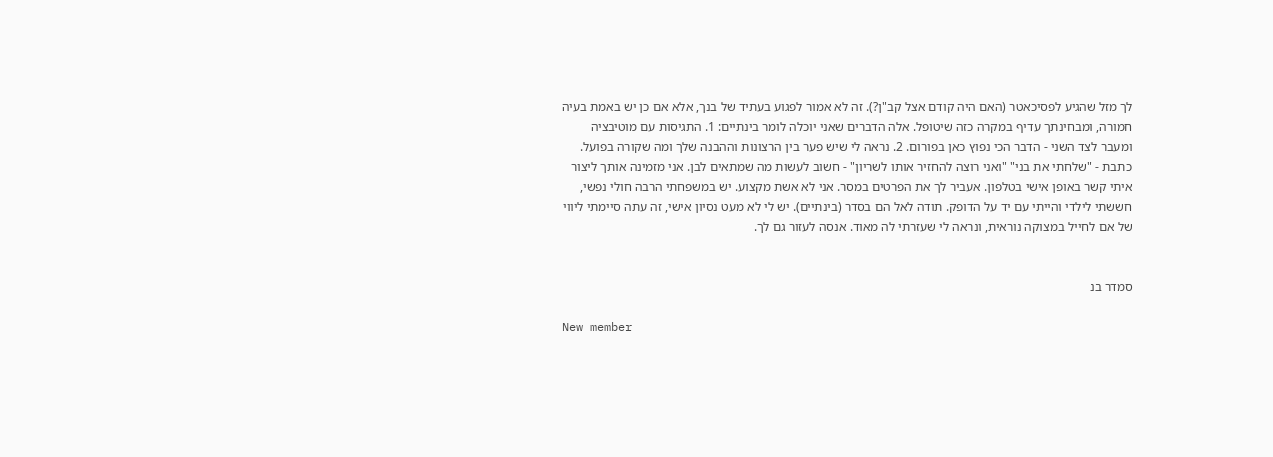לך מזל שהגיע לפסיכאטר (האם היה קודם אצל קב"ן?). זה לא אמור לפגוע בעתיד של בנך, אלא אם כן יש באמת בעיה חמורה, ומבחינתך עדיף במקרה כזה שיטופל. אלה הדברים שאני יוכלה לומר בינתיים: 1. התגיסות עם מוטיבציה ומעבר לצד השני - הדבר הכי נפוץ כאן בפורום. 2. נראה לי שיש פער בין הרצונות וההבנה שלך ומה שקורה בפועל. כתבת - "שלחתי את בני" "ואני רוצה להחזיר אותו לשריון" - חשוב לעשות מה שמתאים לבן. אני מזמינה אותך ליצור איתי קשר באופן אישי בטלפון. אעביר לך את הפרטים במסר. אני לא אשת מקצוע. יש במשפחתי הרבה חולי נפשי, חששתי לילדי והייתי עם יד על הדופק. תודה לאל הם בסדר (בינתיים). יש לי לא מעט נסיון אישי, זה עתה סיימתי ליווי של אם לחייל במצוקה נוראית, ונראה לי שעזרתי לה מאוד. אנסה לעזור גם לך.


סמדר בנ

New member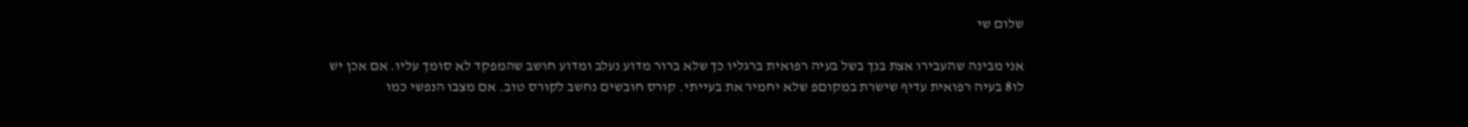שלום שי

אני מבינה שהעבירו אצת בנך בשל בעיה רפואית ברגליו כך שלא ברור מדוע נעלב ומדוע חושב שהמפקד לא סומך עליו. אם אכן יש לו8 בעיה רפואית עדיף שישרת במקוםפ שלא יחמיר את בעייתי. קורס חובשים נחשב לקורס טוב. אם מצבו הנפשי כמו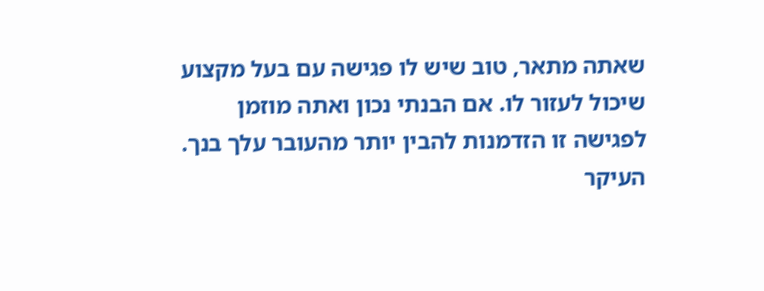שאתה מתאר, טוב שיש לו פגישה עם בעל מקצוע שיכול לעזור לו. אם הבנתי נכון ואתה מוזמן לפגישה זו הזדמנות להבין יותר מהעובר עלך בנך. העיקר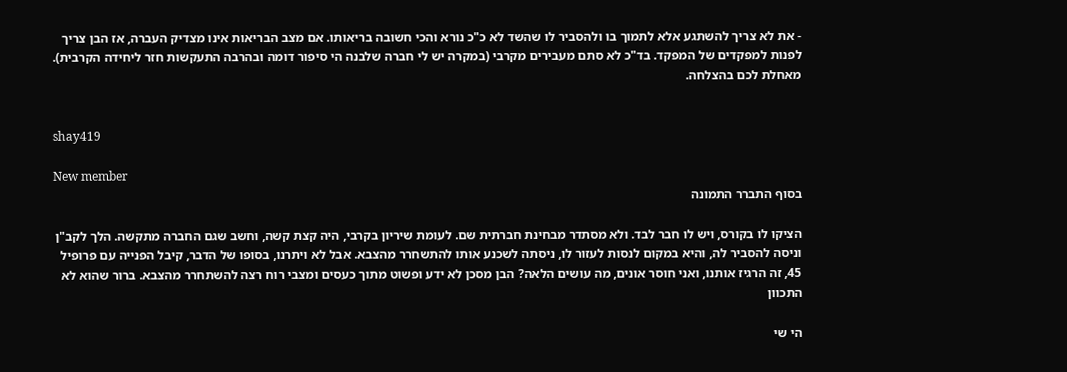- את לא צריך להשתגע אלא לתמוך בו ולהסביר לו שהשד לא כ"כ נורא והכי חשובה בריאותו. אם מצב הבריאות אינו מצדיק העברה, אז הבן צריך לפנות למפקדים של המפקד. בד"כ לא סתם מעבירים מקרבי (במקרה יש לי חברה שלבנה הי סיפור דומה ובהרבה התעקשות חזר ליחידה הקרבית). מאחלת לכם בהצלחה.


shay419

New member
בסוף התברר התמונה

הציקו לו בקורס, ויש לו חבר לבד. ולא מסתדר מבחינת חברתית שם. לעומת שיריון בקרבי, היה קצת קשה, וחשב שגם החברה מתקשה. הלך לקב"ן וניסה להסביר לה, והיא במקום לנסות לעזור לו, ניסתה לשכנע אותו להתשחרר מהצבא. אבל לא ויתרנו, בסופו של הדבר, קיבל הפנייה עם פרופיל 45, זה הרגיז אותנו, ואני חוסר אונים, מה עושים הלאה? הבן מסכן לא ידע ופשוט מתוך כעסים ומצבי רוח רצה להשתחרר מהצבא. ברור שהוא לא התכוון

הי שי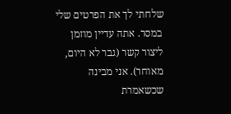שלחתי לך את הפרטים שלי במסר. אתה עדיין מוזמן ליצור קשר (גבר לא היום, מאוחר). אני מבינה שכשאמרת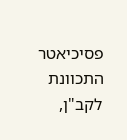פסיכיאטר התכוונת לקב"ן,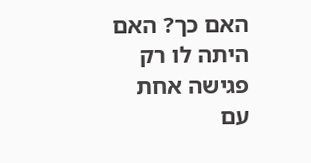האם כך? האם היתה לו רק פגישה אחת עם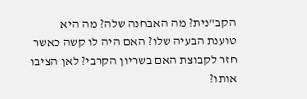הקב"נית? מה האבחנה שלה? מה היא טוענת הבעיה שלו? האם היה לו קשה כאשר חזר לקבוצת האם בשריון הקרבי? לאן הציבו אותו?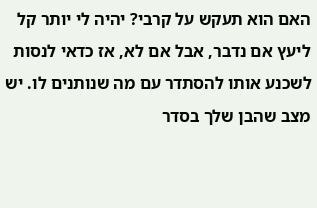האם הוא תעקש על קרבי? יהיה לי יותר קל ליעץ אם נדבר, אבל אם לא, אז כדאי לנסות לשכנע אותו להסתדר עם מה שנותנים לו. יש מצב שהבן שלך בסדר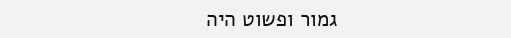גמור ופשוט היה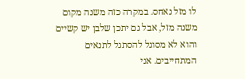לו מזל נאחס. במקרה כזה משנה מקום משנה מזל, אבל גם יתכן שלבן יש קשיים והוא לא מסוגל להסתגל לתנאים המתחייבים. אני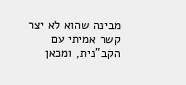מבינה שהוא לא יצר קשר אמיתי עם הקב"נית, ומכאן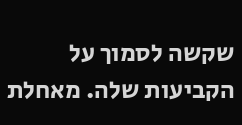שקשה לסמוך על הקביעות שלה. מאחלת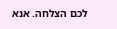לכם הצלחה. אנא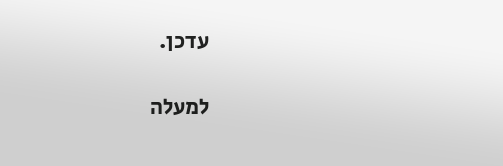עדכן.

למעלה